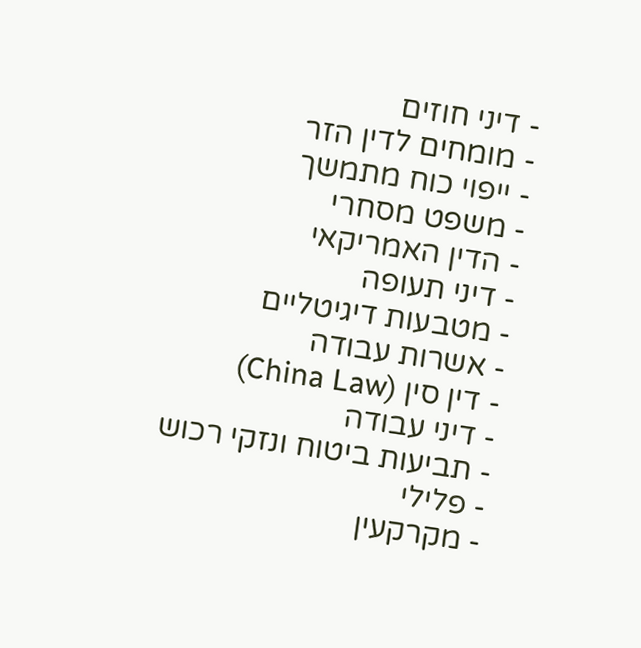- דיני חוזים
- מומחים לדין הזר
- ייפוי כוח מתמשך
- משפט מסחרי
- הדין האמריקאי
- דיני תעופה
- מטבעות דיגיטליים
- אשרות עבודה
- דין סין (China Law)
- דיני עבודה
- תביעות ביטוח ונזקי רכוש
- פלילי
- מקרקעין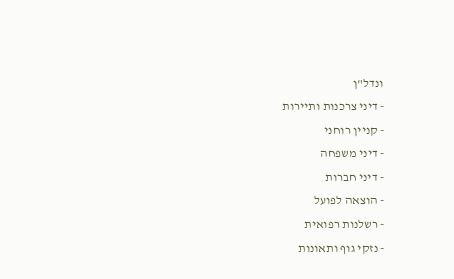ונדל"ן
- דיני צרכנות ותיירות
- קניין רוחני
- דיני משפחה
- דיני חברות
- הוצאה לפועל
- רשלנות רפואית
- נזקי גוף ותאונות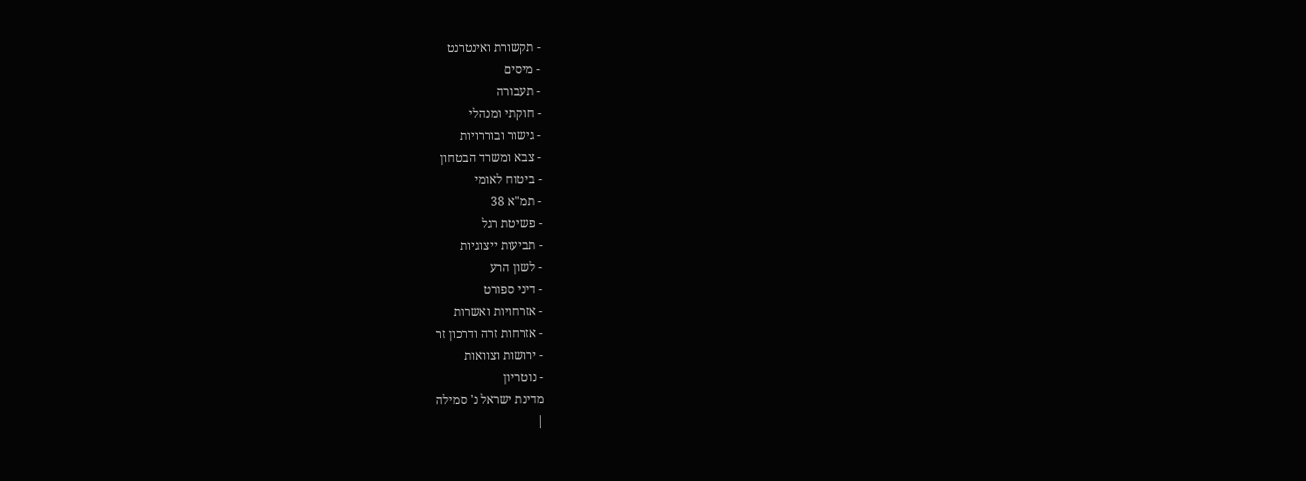- תקשורת ואינטרנט
- מיסים
- תעבורה
- חוקתי ומנהלי
- גישור ובוררויות
- צבא ומשרד הבטחון
- ביטוח לאומי
- תמ"א 38
- פשיטת רגל
- תביעות ייצוגיות
- לשון הרע
- דיני ספורט
- אזרחויות ואשרות
- אזרחות זרה ודרכון זר
- ירושות וצוואות
- נוטריון
מדינת ישראל נ' סמילה
|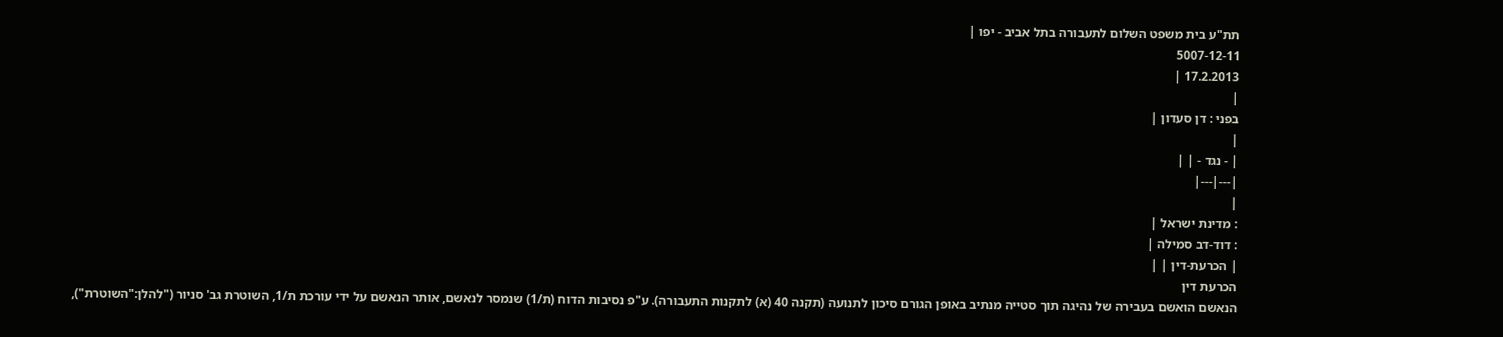תת"ע בית משפט השלום לתעבורה בתל אביב - יפו |
5007-12-11
17.2.2013 |
|
בפני : דן סעדון |
|
| - נגד - | |
|---|---|
|
: מדינת ישראל |
: דוד-דב סמילה |
| הכרעת-דין | |
הכרעת דין
הנאשם הואשם בעבירה של נהיגה תוך סטייה מנתיב באופן הגורם סיכון לתנועה (תקנה 40 (א) לתקנות התעבורה). ע"פ נסיבות הדוח (ת/1) שנמסר לנאשם, אותר הנאשם על ידי עורכת ת/1, השוטרת גב' סניור ("להלן:"השוטרת"),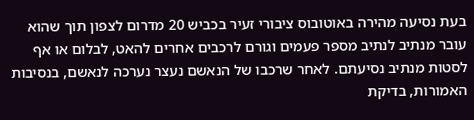בעת נסיעה מהירה באוטובוס ציבורי זעיר בכביש 20 מדרום לצפון תוך שהוא עובר מנתיב לנתיב מספר פעמים וגורם לרכבים אחרים להאט, לבלום או אף לסטות מנתיב נסיעתם. לאחר שרכבו של הנאשם נעצר נערכה לנאשם, בנסיבות האמורות, בדיקת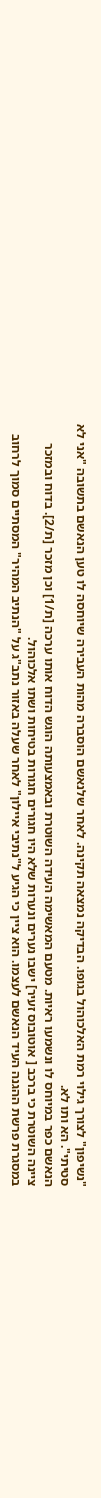"נשיפון" לצורך גילוי רמת האלכוהול בגופו. הבדיקה נמצאה תקינה. לאחר שלנאשם הוסברה מהות העבירה שיוחסה לו טען הנאשם בתשובה "אני לא סטיתי". הא ותו לא.
הנאשם כפר במיוחס לו ונשמעו ראיות. מטעם המאשימה העידה השוטרת ובאמצעותה הוגש הדוח אותו ערכה [ת/1] וכן מזכר [ת/2]. בדוח ובמזכר ציינה השוטרת כי ברכב [ אוטובוס זעיר] ישבו נערים ונערות שלא היו חגורים חגורות בטיחות ושתו אלכוהול.
במסגרת פרשת ההגנה העיד הנאשם לעצמו. הוא ציין כי הגיע ל"נתיבי איילון" לאחר שעלה באזור נתב"ג על "הנתיב המהיר" המסתיים סמוך לרחוב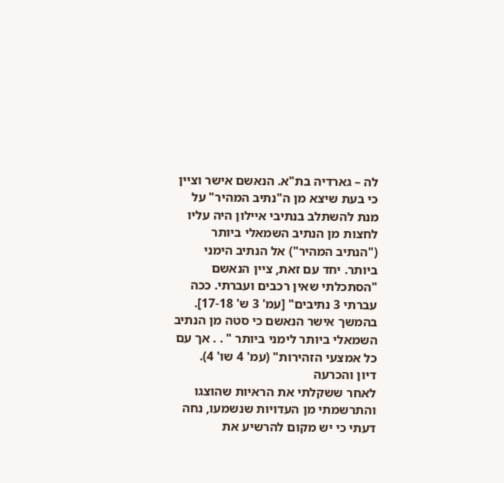לה – גארדיה בת"א. הנאשם אישר וציין כי בעת שיצא מן ה"נתיב המהיר" על מנת להשתלב בנתיבי איילון היה עליו לחצות מן הנתיב השמאלי ביותר ("הנתיב המהיר") אל הנתיב הימני ביותר. יחד עם זאת, ציין הנאשם "הסתכלתי שאין רכבים ועברתי. ככה עברתי 3 נתיבים" [עמ' 3 ש' 17-18]. בהמשך אישר הנאשם כי סטה מן הנתיב השמאלי ביותר לימני ביותר " . . אך עם כל אמצעי הזהירות" (עמ' 4 שו' 4).
דיון והכרעה
לאחר ששקלתי את הראיות שהוצגו והתרשמתי מן העדויות שנשמעו, נחה דעתי כי יש מקום להרשיע את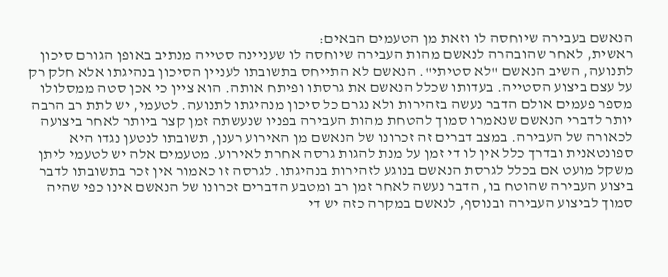הנאשם בעבירה שיוחסה לו וזאת מן הטעמים הבאים:
ראשית, לאחר שהובהרה לנאשם מהות העבירה שיוחסה לו שעניינה סטייה מנתיב באופן הגורם סיכון לתנועה, השיב הנאשם "לא סטיתי". הנאשם לא התייחס בתשובתו לעניין הסיכון בנהיגתו אלא חלק רק על עצם ביצוע הסטייה. בעדותו שכלל הנאשם את גרסתו ופיתח אותה. הוא ציין כי אכן סטה ממסלולו מספר פעמים אולם הדבר נעשה בזהירות ולא נגרם כל סיכון מנהיגתו לתנועה. לטעמי, יש לתת רב הרבה יותר לדברי הנאשם שנאמרו סמוך להטחת מהות העבירה בפניו שנעשתה זמן קצר ביותר לאחר ביצועה לכאורה של העבירה. במצב דברים זה זכרונו של הנאשם מן האירוע רענן, תשובתו לנטען נגדו היא ספונטאנית ובדרך כלל אין לו די זמן על מנת להגות גרסה אחרת לאירוע. מטעמים אלה יש לטעמי ליתן משקל מועט אם בכלל לגרסת הנאשם בנוגע לזהירות בנהיגתו. לגרסה זו כאמור אין זכר בתשובתו לדבר ביצוע העבירה שהוטח בו, הדבר נעשה לאחר זמן רב ומטבע הדברים זכרונו של הנאשם אינו כפי שהיה סמוך לביצוע העבירה ובנוסף, לנאשם במקרה כזה יש די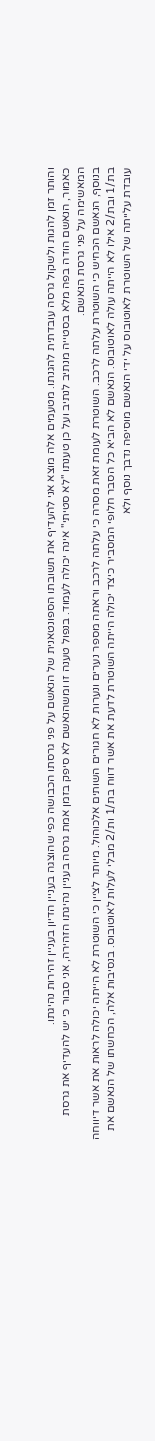והותר זמן להגות ולשקול גרסה עובדתית להגנתו. מטעמים אלה מוצא אני להעדיף את תשובתו הספונטאנית של הנאשם על פני גרסתו הכבושה כפי שהוצגה בעניין הדיון בעניין זהירות נהיגתו.
כאמור, הנאשם הודה בפה מלא בסטייה מנתיב לנתיב ועל כן טענתו "לא סטיתי" אינה יכולה לעמוד. בנפול טענה זו ומשהנאשם לא סיפק בזמן אמת גרסה בעניין נהיגתו הזהירה, אני סבור כי יש להעדיף את גרסת המאשימה על פני גרסת הנאשם.
בנוסף, הנאשם הכחיש כי השוטרת עלתה לרכב. השוטרת לעומת זאת מסרה כי עלתה לרכב וראתה מספר נערים ונערות לא חגורים השותים אלכוהול. מיותר לציין כי השוטרת לא הייתה יכולה לראות את אשר דיווחה בת/1 ובת/2 אילו לא הייתה עולה לאוטובוס. הנאשם לא הביא כל הסבר חלופי המסביר כיצד יכולה הייתה השוטרת לדעת את אשר דווח בת/1 ות/2 מבלי לעלות לאוטובוס. בנסיבות אלה, הכחשתו של הנאשם את עובדת עלייתה של השוטרת לאוטובוס על ידי הנאשם מוסיפה נדבך נוסף ולא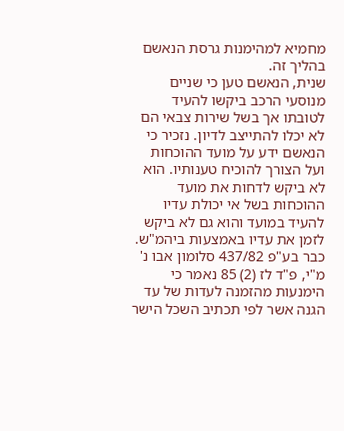מחמיא למהימנות גרסת הנאשם בהליך זה.
שנית, הנאשם טען כי שניים מנוסעי הרכב ביקשו להעיד לטובתו אך בשל שירות צבאי הם לא יכלו להתייצב לדיון. נזכיר כי הנאשם ידע על מועד ההוכחות ועל הצורך להוכיח טענותיו. הוא לא ביקש לדחות את מועד ההוכחות בשל אי יכולת עדיו להעיד במועד והוא גם לא ביקש לזמן את עדיו באמצעות ביהמ"ש. כבר בע"פ 437/82 סלומון אבו נ' מ"י, פ"ד לז (2) 85 נאמר כי הימנעות מהזמנה לעדות של עד הגנה אשר לפי תכתיב השכל הישר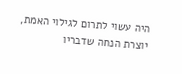היה עשוי לתרום לגילוי האמת, יוצרת הנחה שדבריו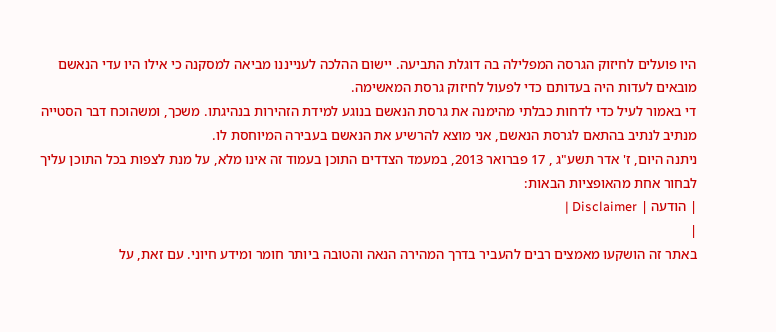היו פועלים לחיזוק הגרסה המפלילה בה דוגלת התביעה. יישום ההלכה לענייננו מביאה למסקנה כי אילו היו עדי הנאשם מובאים לעדות היה בעדותם כדי לפעול לחיזוק גרסת המאשימה.
די באמור לעיל כדי לדחות כבלתי מהימנה את גרסת הנאשם בנוגע למידת הזהירות בנהיגתו. משכך, ומשהוכח דבר הסטייה מנתיב לנתיב בהתאם לגרסת הנאשם, אני מוצא להרשיע את הנאשם בעבירה המיוחסת לו.
ניתנה היום, ז' אדר תשע"ג , 17 פברואר 2013, במעמד הצדדים התוכן בעמוד זה אינו מלא, על מנת לצפות בכל התוכן עליך לבחור אחת מהאופציות הבאות:
| הודעה | Disclaimer |
|
באתר זה הושקעו מאמצים רבים להעביר בדרך המהירה הנאה והטובה ביותר חומר ומידע חיוני. עם זאת, על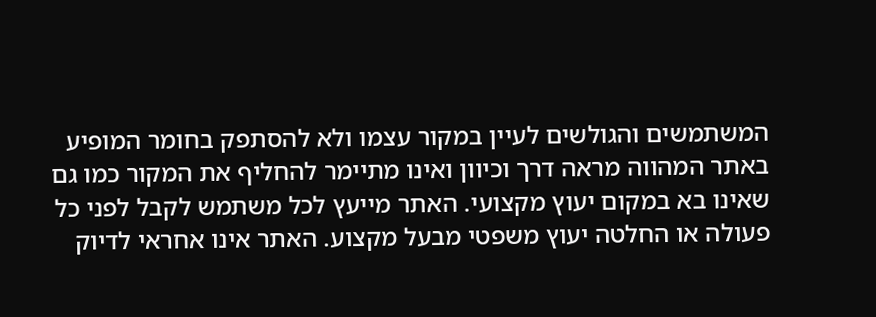המשתמשים והגולשים לעיין במקור עצמו ולא להסתפק בחומר המופיע באתר המהווה מראה דרך וכיוון ואינו מתיימר להחליף את המקור כמו גם שאינו בא במקום יעוץ מקצועי. האתר מייעץ לכל משתמש לקבל לפני כל פעולה או החלטה יעוץ משפטי מבעל מקצוע. האתר אינו אחראי לדיוק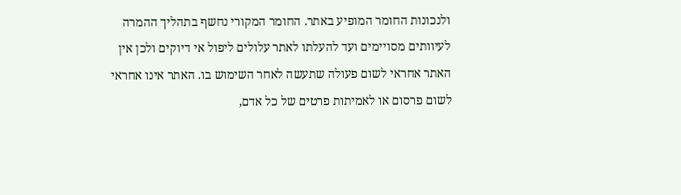ולנכונות החומר המופיע באתר. החומר המקורי נחשף בתהליך ההמרה לעיוותים מסויימים ועד להעלתו לאתר עלולים ליפול אי דיוקים ולכן אין האתר אחראי לשום פעולה שתעשה לאחר השימוש בו. האתר אינו אחראי לשום פרסום או לאמיתות פרטים של כל אדם,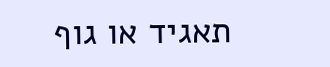תאגיד או גוף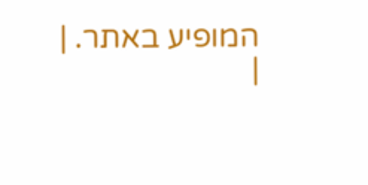המופיע באתר. |
|